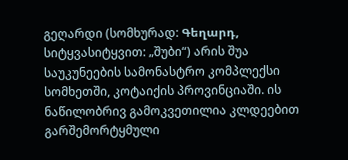გეღარდი (სომხურად: Գեղարդ, სიტყვასიტყვით: „შუბი“) არის შუა საუკუნეების სამონასტრო კომპლექსი სომხეთში, კოტაიქის პროვინციაში. ის ნაწილობრივ გამოკვეთილია კლდეებით გარშემორტყმული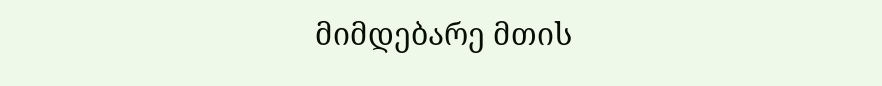მიმდებარე მთის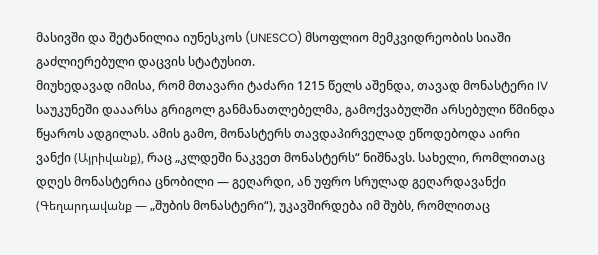მასივში და შეტანილია იუნესკოს (UNESCO) მსოფლიო მემკვიდრეობის სიაში გაძლიერებული დაცვის სტატუსით.
მიუხედავად იმისა, რომ მთავარი ტაძარი 1215 წელს აშენდა, თავად მონასტერი IV საუკუნეში დააარსა გრიგოლ განმანათლებელმა, გამოქვაბულში არსებული წმინდა წყაროს ადგილას. ამის გამო, მონასტერს თავდაპირველად ეწოდებოდა აირი ვანქი (Այրիվանք), რაც „კლდეში ნაკვეთ მონასტერს“ ნიშნავს. სახელი, რომლითაც დღეს მონასტერია ცნობილი — გეღარდი, ან უფრო სრულად გეღარდავანქი (Գեղարդավանք — „შუბის მონასტერი“), უკავშირდება იმ შუბს, რომლითაც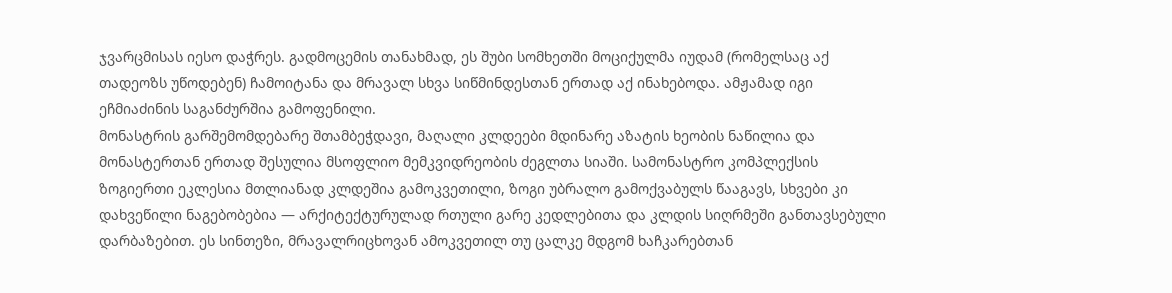ჯვარცმისას იესო დაჭრეს. გადმოცემის თანახმად, ეს შუბი სომხეთში მოციქულმა იუდამ (რომელსაც აქ თადეოზს უწოდებენ) ჩამოიტანა და მრავალ სხვა სიწმინდესთან ერთად აქ ინახებოდა. ამჟამად იგი ეჩმიაძინის საგანძურშია გამოფენილი.
მონასტრის გარშემომდებარე შთამბეჭდავი, მაღალი კლდეები მდინარე აზატის ხეობის ნაწილია და მონასტერთან ერთად შესულია მსოფლიო მემკვიდრეობის ძეგლთა სიაში. სამონასტრო კომპლექსის ზოგიერთი ეკლესია მთლიანად კლდეშია გამოკვეთილი, ზოგი უბრალო გამოქვაბულს წააგავს, სხვები კი დახვეწილი ნაგებობებია — არქიტექტურულად რთული გარე კედლებითა და კლდის სიღრმეში განთავსებული დარბაზებით. ეს სინთეზი, მრავალრიცხოვან ამოკვეთილ თუ ცალკე მდგომ ხაჩკარებთან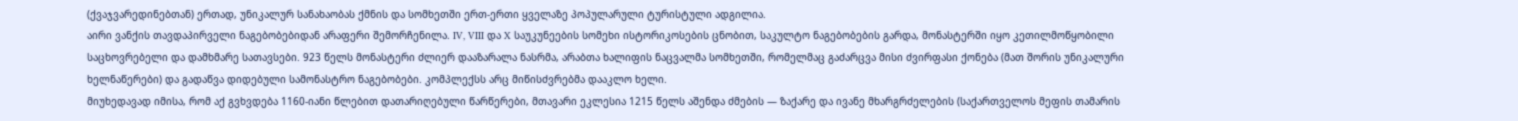(ქვაჯვარედინებთან) ერთად, უნიკალურ სანახაობას ქმნის და სომხეთში ერთ-ერთი ყველაზე პოპულარული ტურისტული ადგილია.
აირი ვანქის თავდაპირველი ნაგებობებიდან არაფერი შემორჩენილა. IV, VIII და X საუკუნეების სომეხი ისტორიკოსების ცნობით, საკულტო ნაგებობების გარდა, მონასტერში იყო კეთილმოწყობილი საცხოვრებელი და დამხმარე სათავსები. 923 წელს მონასტერი ძლიერ დააზარალა ნასრმა, არაბთა ხალიფის ნაცვალმა სომხეთში, რომელმაც გაძარცვა მისი ძვირფასი ქონება (მათ შორის უნიკალური ხელნაწერები) და გადაწვა დიდებული სამონასტრო ნაგებობები. კომპლექსს არც მიწისძვრებმა დააკლო ხელი.
მიუხედავად იმისა, რომ აქ გვხვდება 1160-იანი წლებით დათარიღებული წარწერები, მთავარი ეკლესია 1215 წელს აშენდა ძმების — ზაქარე და ივანე მხარგრძელების (საქართველოს მეფის თამარის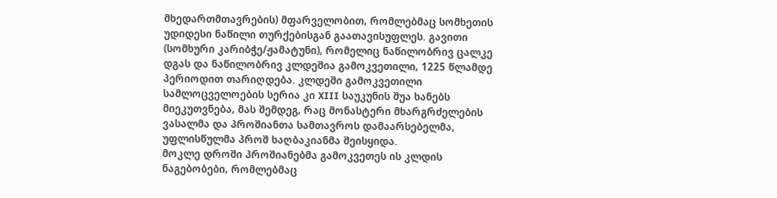მხედართმთავრების) მფარველობით, რომლებმაც სომხეთის უდიდესი ნაწილი თურქებისგან გაათავისუფლეს. გავითი (სომხური კარიბჭე/ჟამატუნი), რომელიც ნაწილობრივ ცალკე დგას და ნაწილობრივ კლდეშია გამოკვეთილი, 1225 წლამდე პერიოდით თარიღდება. კლდეში გამოკვეთილი სამლოცველოების სერია კი XIII საუკუნის შუა ხანებს მიეკუთვნება, მას შემდეგ, რაც მონასტერი მხარგრძელების ვასალმა და პროშიანთა სამთავროს დამაარსებელმა, უფლისწულმა პროშ ხაღბაკიანმა შეისყიდა.
მოკლე დროში პროშიანებმა გამოკვეთეს ის კლდის ნაგებობები, რომლებმაც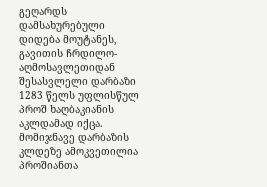გეღარდს დამსახურებული დიდება მოუტანეს, გავითის ჩრდილო-აღმოსავლეთიდან შესასვლელი დარბაზი 1283 წელს უფლისწულ პროშ ხაღბაკიანის აკლდამად იქცა. მომიჯნავე დარბაზის კლდეზე ამოკვეთილია პროშიანთა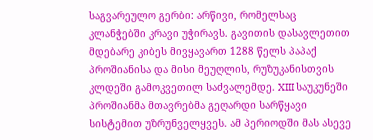საგვარეულო გერბი: არწივი, რომელსაც კლანჭებში კრავი უჭირავს. გავითის დასავლეთით მდებარე კიბეს მივყავართ 1288 წელს პაპაქ პროშიანისა და მისი მეუღლის, რუზუკანისთვის კლდეში გამოკვეთილ საძვალემდე. XIII საუკუნეში პროშიანმა მთავრებმა გეღარდი სარწყავი სისტემით უზრუნველყვეს. ამ პერიოდში მას ასევე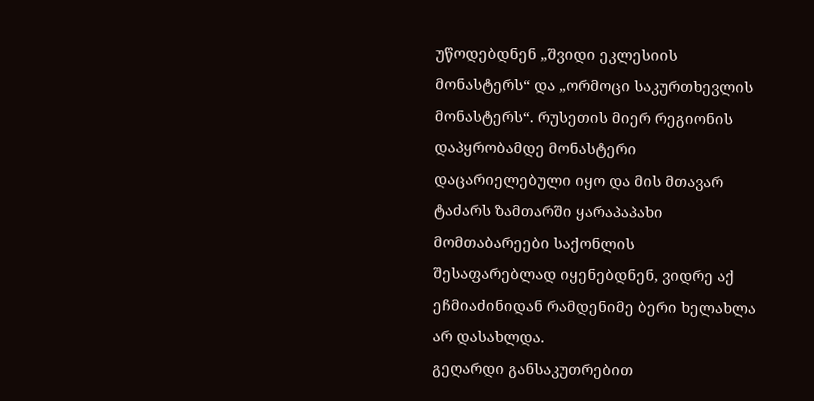უწოდებდნენ „შვიდი ეკლესიის მონასტერს“ და „ორმოცი საკურთხევლის მონასტერს“. რუსეთის მიერ რეგიონის დაპყრობამდე მონასტერი დაცარიელებული იყო და მის მთავარ ტაძარს ზამთარში ყარაპაპახი მომთაბარეები საქონლის შესაფარებლად იყენებდნენ, ვიდრე აქ ეჩმიაძინიდან რამდენიმე ბერი ხელახლა არ დასახლდა.
გეღარდი განსაკუთრებით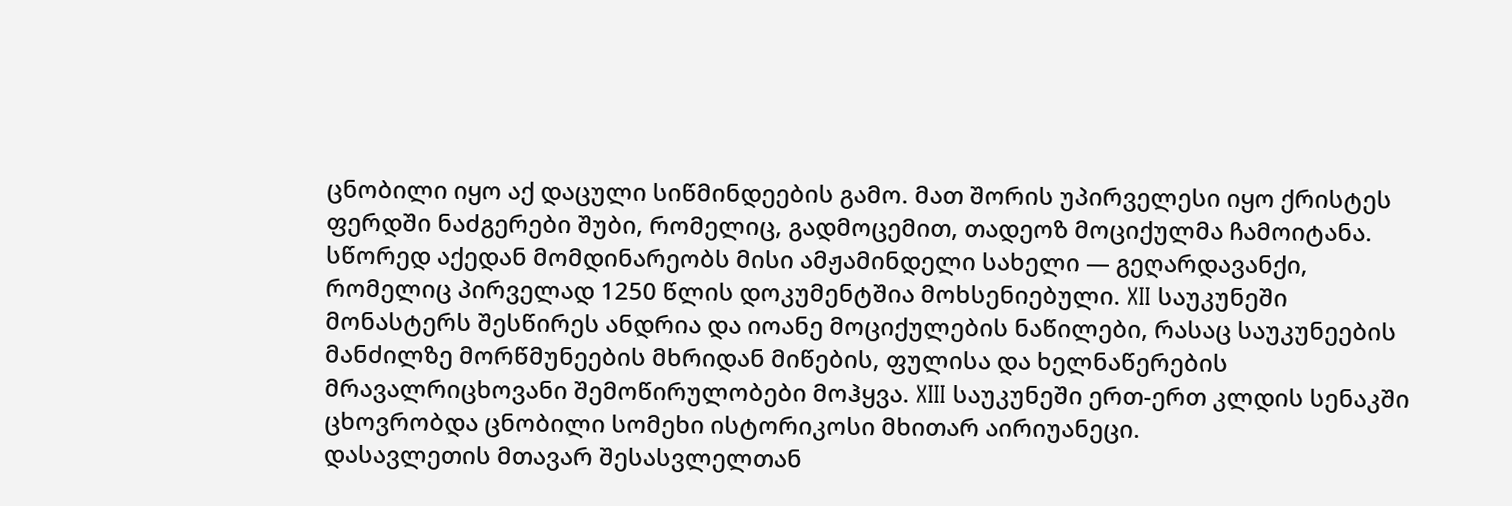ცნობილი იყო აქ დაცული სიწმინდეების გამო. მათ შორის უპირველესი იყო ქრისტეს ფერდში ნაძგერები შუბი, რომელიც, გადმოცემით, თადეოზ მოციქულმა ჩამოიტანა. სწორედ აქედან მომდინარეობს მისი ამჟამინდელი სახელი — გეღარდავანქი, რომელიც პირველად 1250 წლის დოკუმენტშია მოხსენიებული. XII საუკუნეში მონასტერს შესწირეს ანდრია და იოანე მოციქულების ნაწილები, რასაც საუკუნეების მანძილზე მორწმუნეების მხრიდან მიწების, ფულისა და ხელნაწერების მრავალრიცხოვანი შემოწირულობები მოჰყვა. XIII საუკუნეში ერთ-ერთ კლდის სენაკში ცხოვრობდა ცნობილი სომეხი ისტორიკოსი მხითარ აირიუანეცი.
დასავლეთის მთავარ შესასვლელთან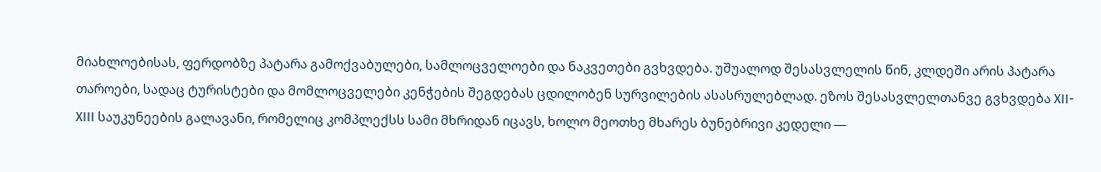მიახლოებისას, ფერდობზე პატარა გამოქვაბულები, სამლოცველოები და ნაკვეთები გვხვდება. უშუალოდ შესასვლელის წინ, კლდეში არის პატარა თაროები, სადაც ტურისტები და მომლოცველები კენჭების შეგდებას ცდილობენ სურვილების ასასრულებლად. ეზოს შესასვლელთანვე გვხვდება XII-XIII საუკუნეების გალავანი, რომელიც კომპლექსს სამი მხრიდან იცავს, ხოლო მეოთხე მხარეს ბუნებრივი კედელი —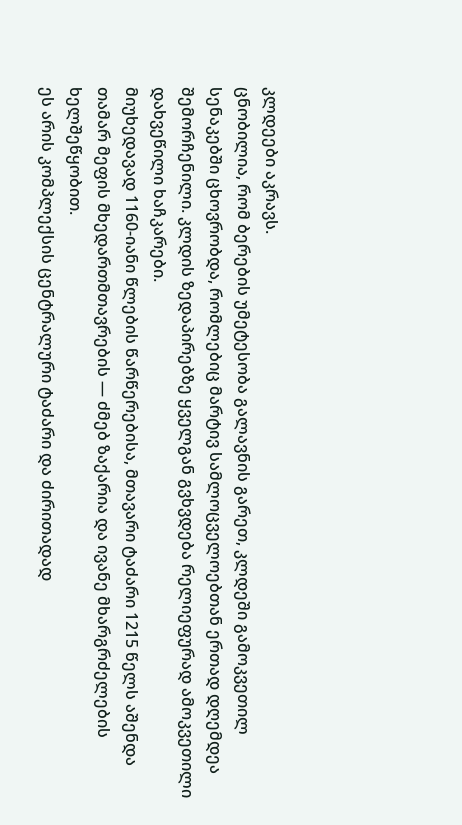კლდეები აკრავს.
ცნობილია, რომ ბერების უმეტესობა გალავნის გარეთ, კლდეში გამოკვეთილ სენაკებში ცხოვრობდა, რომლებიც მარტივ სამლოცველოებთან ერთად დღემდეა შემორჩენილი. კლდის ზედაპირებზე ყველგან გვხვდება რელიეფურად ამოკვეთილი დახვეწილი ხაჩკარები.
მიუხედავად 1160-იანი წლების წარწერებისა, მთავარი ტაძარი 1215 წელს აშენდა თამარ მეფის მხედართმთავრების — ძმებ ზაქარია და ივანე მხარგრძელების ხელშეწყობით.
ეს არის კომპლექსის ცენტრალური ტაძარი და ძირითადად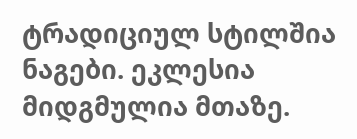ტრადიციულ სტილშია ნაგები. ეკლესია მიდგმულია მთაზე.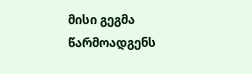მისი გეგმა წარმოადგენს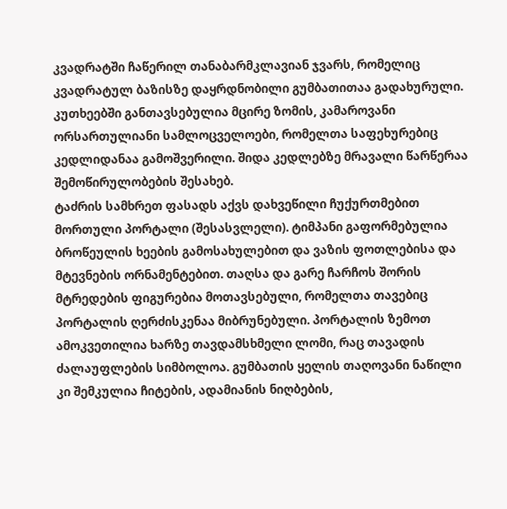კვადრატში ჩაწერილ თანაბარმკლავიან ჯვარს, რომელიც კვადრატულ ბაზისზე დაყრდნობილი გუმბათითაა გადახურული. კუთხეებში განთავსებულია მცირე ზომის, კამაროვანი ორსართულიანი სამლოცველოები, რომელთა საფეხურებიც კედლიდანაა გამოშვერილი. შიდა კედლებზე მრავალი წარწერაა შემოწირულობების შესახებ.
ტაძრის სამხრეთ ფასადს აქვს დახვეწილი ჩუქურთმებით მორთული პორტალი (შესასვლელი). ტიმპანი გაფორმებულია ბროწეულის ხეების გამოსახულებით და ვაზის ფოთლებისა და მტევნების ორნამენტებით. თაღსა და გარე ჩარჩოს შორის მტრედების ფიგურებია მოთავსებული, რომელთა თავებიც პორტალის ღერძისკენაა მიბრუნებული. პორტალის ზემოთ ამოკვეთილია ხარზე თავდამსხმელი ლომი, რაც თავადის ძალაუფლების სიმბოლოა. გუმბათის ყელის თაღოვანი ნაწილი კი შემკულია ჩიტების, ადამიანის ნიღბების,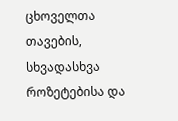ცხოველთა თავების, სხვადასხვა როზეტებისა და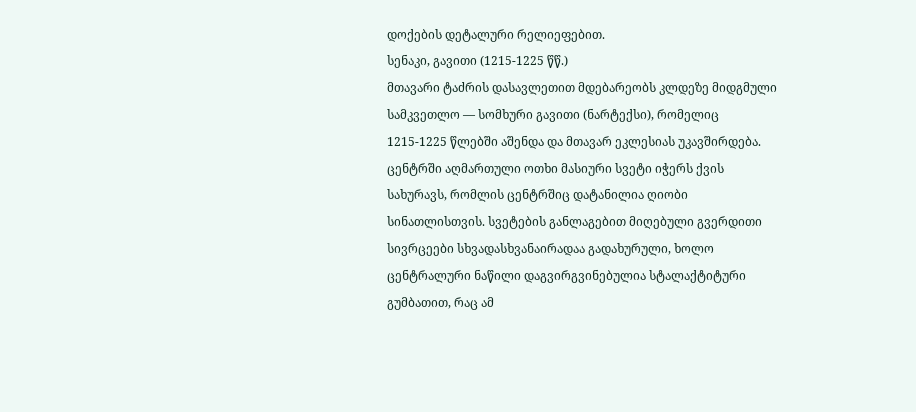დოქების დეტალური რელიეფებით.
სენაკი, გავითი (1215-1225 წწ.)
მთავარი ტაძრის დასავლეთით მდებარეობს კლდეზე მიდგმული სამკვეთლო — სომხური გავითი (ნარტექსი), რომელიც 1215-1225 წლებში აშენდა და მთავარ ეკლესიას უკავშირდება. ცენტრში აღმართული ოთხი მასიური სვეტი იჭერს ქვის სახურავს, რომლის ცენტრშიც დატანილია ღიობი სინათლისთვის. სვეტების განლაგებით მიღებული გვერდითი სივრცეები სხვადასხვანაირადაა გადახურული, ხოლო ცენტრალური ნაწილი დაგვირგვინებულია სტალაქტიტური გუმბათით, რაც ამ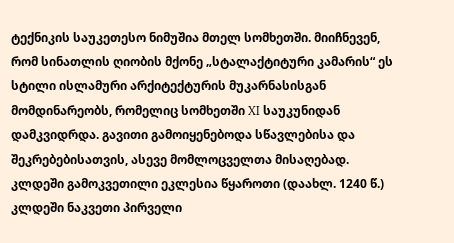ტექნიკის საუკეთესო ნიმუშია მთელ სომხეთში. მიიჩნევენ, რომ სინათლის ღიობის მქონე „სტალაქტიტური კამარის“ ეს სტილი ისლამური არქიტექტურის მუკარნასისგან მომდინარეობს, რომელიც სომხეთში XI საუკუნიდან დამკვიდრდა. გავითი გამოიყენებოდა სწავლებისა და შეკრებებისათვის, ასევე მომლოცველთა მისაღებად.
კლდეში გამოკვეთილი ეკლესია წყაროთი (დაახლ. 1240 წ.)
კლდეში ნაკვეთი პირველი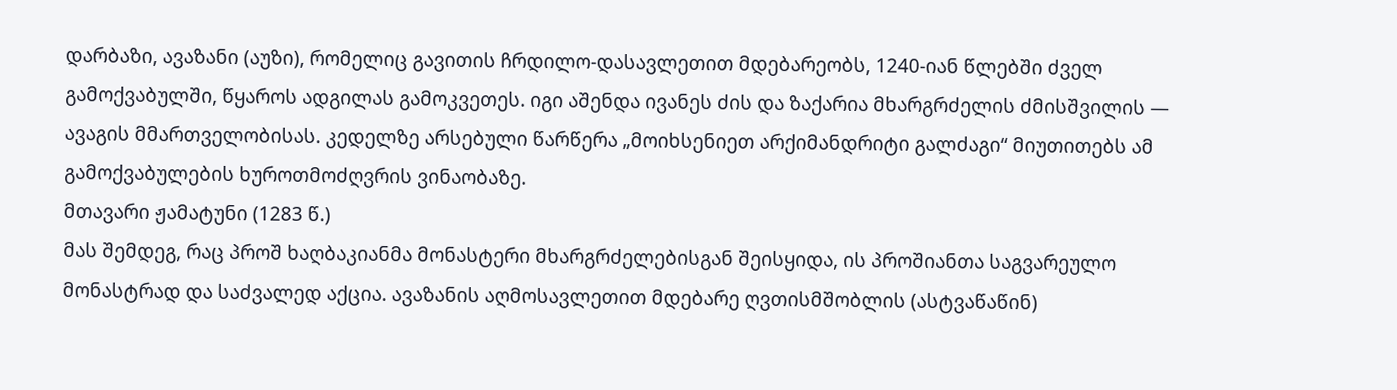დარბაზი, ავაზანი (აუზი), რომელიც გავითის ჩრდილო-დასავლეთით მდებარეობს, 1240-იან წლებში ძველ გამოქვაბულში, წყაროს ადგილას გამოკვეთეს. იგი აშენდა ივანეს ძის და ზაქარია მხარგრძელის ძმისშვილის — ავაგის მმართველობისას. კედელზე არსებული წარწერა „მოიხსენიეთ არქიმანდრიტი გალძაგი“ მიუთითებს ამ გამოქვაბულების ხუროთმოძღვრის ვინაობაზე.
მთავარი ჟამატუნი (1283 წ.)
მას შემდეგ, რაც პროშ ხაღბაკიანმა მონასტერი მხარგრძელებისგან შეისყიდა, ის პროშიანთა საგვარეულო მონასტრად და საძვალედ აქცია. ავაზანის აღმოსავლეთით მდებარე ღვთისმშობლის (ასტვაწაწინ)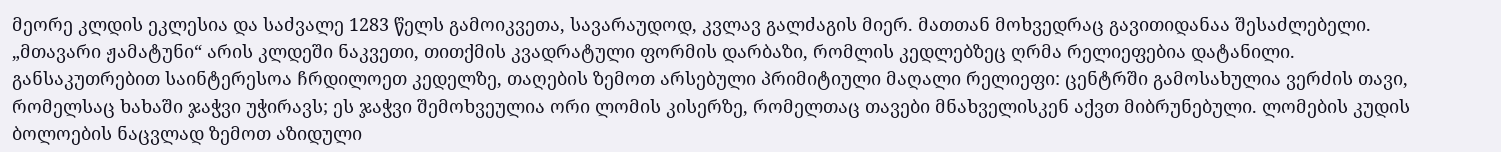მეორე კლდის ეკლესია და საძვალე 1283 წელს გამოიკვეთა, სავარაუდოდ, კვლავ გალძაგის მიერ. მათთან მოხვედრაც გავითიდანაა შესაძლებელი. „მთავარი ჟამატუნი“ არის კლდეში ნაკვეთი, თითქმის კვადრატული ფორმის დარბაზი, რომლის კედლებზეც ღრმა რელიეფებია დატანილი. განსაკუთრებით საინტერესოა ჩრდილოეთ კედელზე, თაღების ზემოთ არსებული პრიმიტიული მაღალი რელიეფი: ცენტრში გამოსახულია ვერძის თავი, რომელსაც ხახაში ჯაჭვი უჭირავს; ეს ჯაჭვი შემოხვეულია ორი ლომის კისერზე, რომელთაც თავები მნახველისკენ აქვთ მიბრუნებული. ლომების კუდის ბოლოების ნაცვლად ზემოთ აზიდული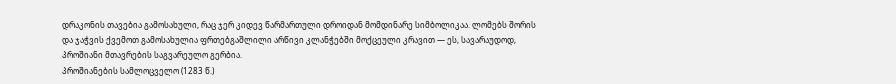დრაკონის თავებია გამოსახული, რაც ჯერ კიდევ წარმართული დროიდან მომდინარე სიმბოლიკაა. ლომებს შორის და ჯაჭვის ქვემოთ გამოსახულია ფრთებგაშლილი არწივი კლანჭებში მოქცეული კრავით — ეს, სავარაუდოდ, პროშიანი მთავრების საგვარეულო გერბია.
პროშიანების სამლოცველო (1283 წ.)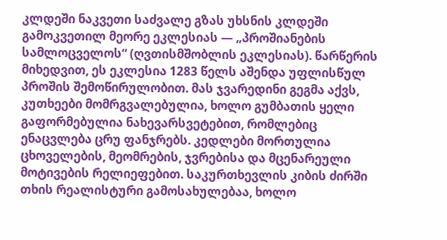კლდეში ნაკვეთი საძვალე გზას უხსნის კლდეში გამოკვეთილ მეორე ეკლესიას — „პროშიანების სამლოცველოს“ (ღვთისმშობლის ეკლესიას). წარწერის მიხედვით, ეს ეკლესია 1283 წელს აშენდა უფლისწულ პროშის შემოწირულობით. მას ჯვარედინი გეგმა აქვს, კუთხეები მომრგვალებულია, ხოლო გუმბათის ყელი გაფორმებულია ნახევარსვეტებით, რომლებიც ენაცვლება ცრუ ფანჯრებს. კედლები მორთულია ცხოველების, მეომრების, ჯვრებისა და მცენარეული მოტივების რელიეფებით. საკურთხევლის კიბის ძირში თხის რეალისტური გამოსახულებაა, ხოლო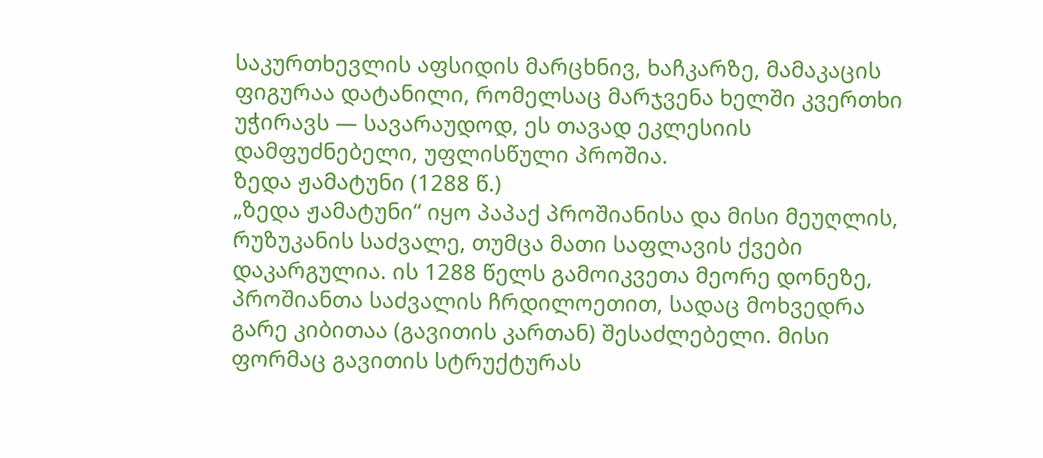საკურთხევლის აფსიდის მარცხნივ, ხაჩკარზე, მამაკაცის ფიგურაა დატანილი, რომელსაც მარჯვენა ხელში კვერთხი უჭირავს — სავარაუდოდ, ეს თავად ეკლესიის დამფუძნებელი, უფლისწული პროშია.
ზედა ჟამატუნი (1288 წ.)
„ზედა ჟამატუნი“ იყო პაპაქ პროშიანისა და მისი მეუღლის, რუზუკანის საძვალე, თუმცა მათი საფლავის ქვები დაკარგულია. ის 1288 წელს გამოიკვეთა მეორე დონეზე, პროშიანთა საძვალის ჩრდილოეთით, სადაც მოხვედრა გარე კიბითაა (გავითის კართან) შესაძლებელი. მისი ფორმაც გავითის სტრუქტურას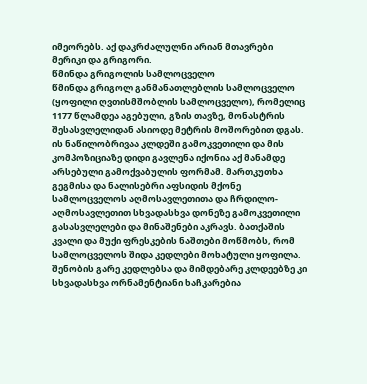იმეორებს. აქ დაკრძალულნი არიან მთავრები მერიკი და გრიგორი.
წმინდა გრიგოლის სამლოცველო
წმინდა გრიგოლ განმანათლებლის სამლოცველო (ყოფილი ღვთისმშობლის სამლოცველო), რომელიც 1177 წლამდეა აგებული, გზის თავზე, მონასტრის შესასვლელიდან ასიოდე მეტრის მოშორებით დგას. ის ნაწილობრივაა კლდეში გამოკვეთილი და მის კომპოზიციაზე დიდი გავლენა იქონია აქ მანამდე არსებული გამოქვაბულის ფორმამ. მართკუთხა გეგმისა და ნალისებრი აფსიდის მქონე სამლოცველოს აღმოსავლეთითა და ჩრდილო-აღმოსავლეთით სხვადასხვა დონეზე გამოკვეთილი გასასვლელები და მინაშენები აკრავს. ბათქაშის კვალი და მუქი ფრესკების ნაშთები მოწმობს, რომ სამლოცველოს შიდა კედლები მოხატული ყოფილა. შენობის გარე კედლებსა და მიმდებარე კლდეებზე კი სხვადასხვა ორნამენტიანი ხაჩკარებია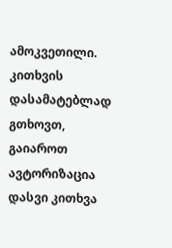ამოკვეთილი.
კითხვის დასამატებლად გთხოვთ, გაიაროთ ავტორიზაცია
დასვი კითხვა